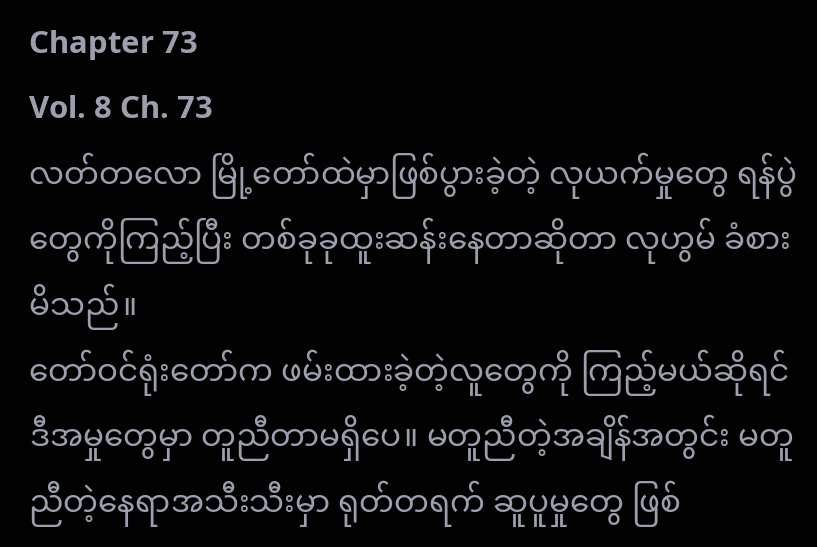Chapter 73
Vol. 8 Ch. 73
လတ်တလော မြို့တော်ထဲမှာဖြစ်ပွားခဲ့တဲ့ လုယက်မှုတွေ ရန်ပွဲတွေကိုကြည့်ပြီး တစ်ခုခုထူးဆန်းနေတာဆိုတာ လုဟွမ် ခံစားမိသည်။
တော်ဝင်ရုံးတော်က ဖမ်းထားခဲ့တဲ့လူတွေကို ကြည့်မယ်ဆိုရင် ဒီအမှုတွေမှာ တူညီတာမရှိပေ။ မတူညီတဲ့အချိန်အတွင်း မတူညီတဲ့နေရာအသီးသီးမှာ ရုတ်တရက် ဆူပူမှုတွေ ဖြစ်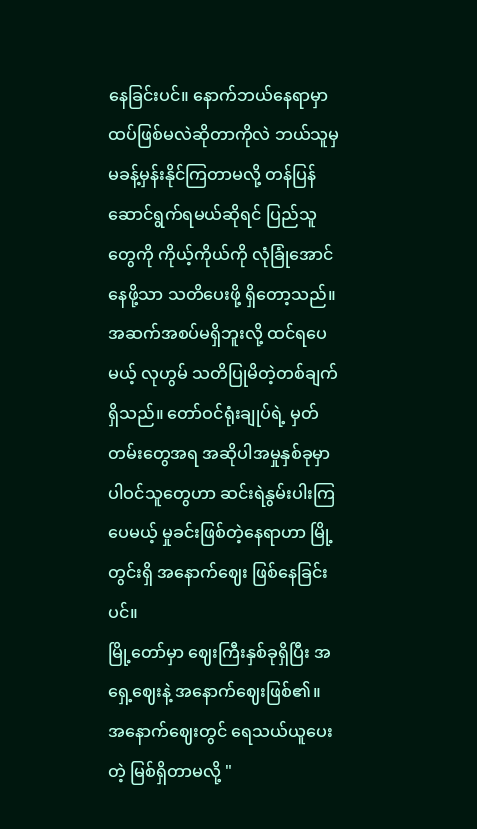နေခြင်းပင်။ နောက်ဘယ်နေရာမှာ ထပ်ဖြစ်မလဲဆိုတာကိုလဲ ဘယ်သူမှ မခန့်မှန်းနိုင်ကြတာမလို့ တန်ပြန်ဆောင်ရွက်ရမယ်ဆိုရင် ပြည်သူတွေကို ကိုယ့်ကိုယ်ကို လုံခြုံအောင်နေဖို့သာ သတိပေးဖို့ ရှိတော့သည်။
အဆက်အစပ်မရှိဘူးလို့ ထင်ရပေမယ့် လုဟွမ် သတိပြုမိတဲ့တစ်ချက်ရှိသည်။ တော်ဝင်ရုံးချုပ်ရဲ့ မှတ်တမ်းတွေအရ အဆိုပါအမှုနှစ်ခုမှာ ပါဝင်သူတွေဟာ ဆင်းရဲနွမ်းပါးကြပေမယ့် မှုခင်းဖြစ်တဲ့နေရာဟာ မြို့တွင်းရှိ အနောက်ဈေး ဖြစ်နေခြင်းပင်။
မြို့တော်မှာ ဈေးကြီးနှစ်ခုရှိပြီး အရှေ့ဈေးနဲ့ အနောက်ဈေးဖြစ်၏။
အနောက်ဈေးတွင် ရေသယ်ယူပေးတဲ့ မြစ်ရှိတာမလို့ "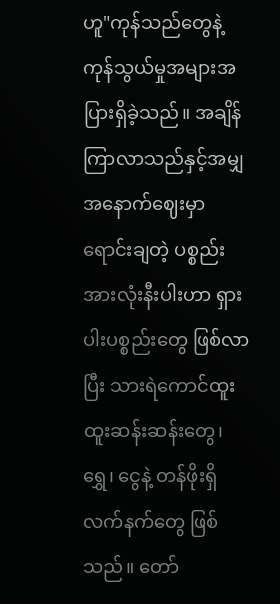ဟူ"ကုန်သည်တွေနဲ့ ကုန်သွယ်မှုအများအပြားရှိခဲ့သည်။ အချိန်ကြာလာသည်နှင့်အမျှ အနောက်ဈေးမှာ ရောင်းချတဲ့ ပစ္စည်းအားလုံးနီးပါးဟာ ရှားပါးပစ္စည်းတွေ ဖြစ်လာပြီး သားရဲကောင်ထူးထူးဆန်းဆန်းတွေ၊ ရွှေ၊ ငွေနဲ့ တန်ဖိုးရှိလက်နက်တွေ ဖြစ်သည်။ တော်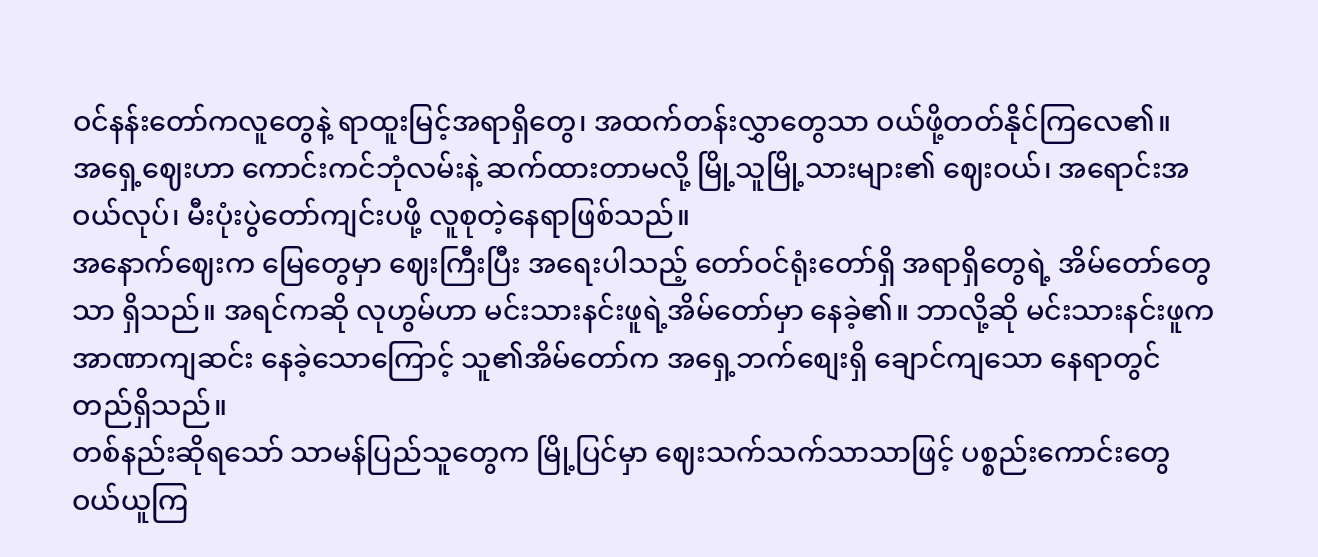ဝင်နန်းတော်ကလူတွေနဲ့ ရာထူးမြင့်အရာရှိတွေ၊ အထက်တန်းလွှာတွေသာ ဝယ်ဖို့တတ်နိုင်ကြလေ၏။
အရှေ့ဈေးဟာ ကောင်းကင်ဘုံလမ်းနဲ့ ဆက်ထားတာမလို့ မြို့သူမြို့သားများ၏ ဈေးဝယ်၊ အရောင်းအဝယ်လုပ်၊ မီးပုံးပွဲတော်ကျင်းပဖို့ လူစုတဲ့နေရာဖြစ်သည်။
အနောက်ဈေးက မြေတွေမှာ ဈေးကြီးပြီး အရေးပါသည့် တော်ဝင်ရုံးတော်ရှိ အရာရှိတွေရဲ့ အိမ်တော်တွေသာ ရှိသည်။ အရင်ကဆို လုဟွမ်ဟာ မင်းသားနင်းဖူရဲ့အိမ်တော်မှာ နေခဲ့၏။ ဘာလို့ဆို မင်းသားနင်းဖူက အာဏာကျဆင်း နေခဲ့သောကြောင့် သူ၏အိမ်တော်က အရှေ့ဘက်စျေးရှိ ချောင်ကျသော နေရာတွင် တည်ရှိသည်။
တစ်နည်းဆိုရသော် သာမန်ပြည်သူတွေက မြို့ပြင်မှာ ဈေးသက်သက်သာသာဖြင့် ပစ္စည်းကောင်းတွေ ဝယ်ယူကြ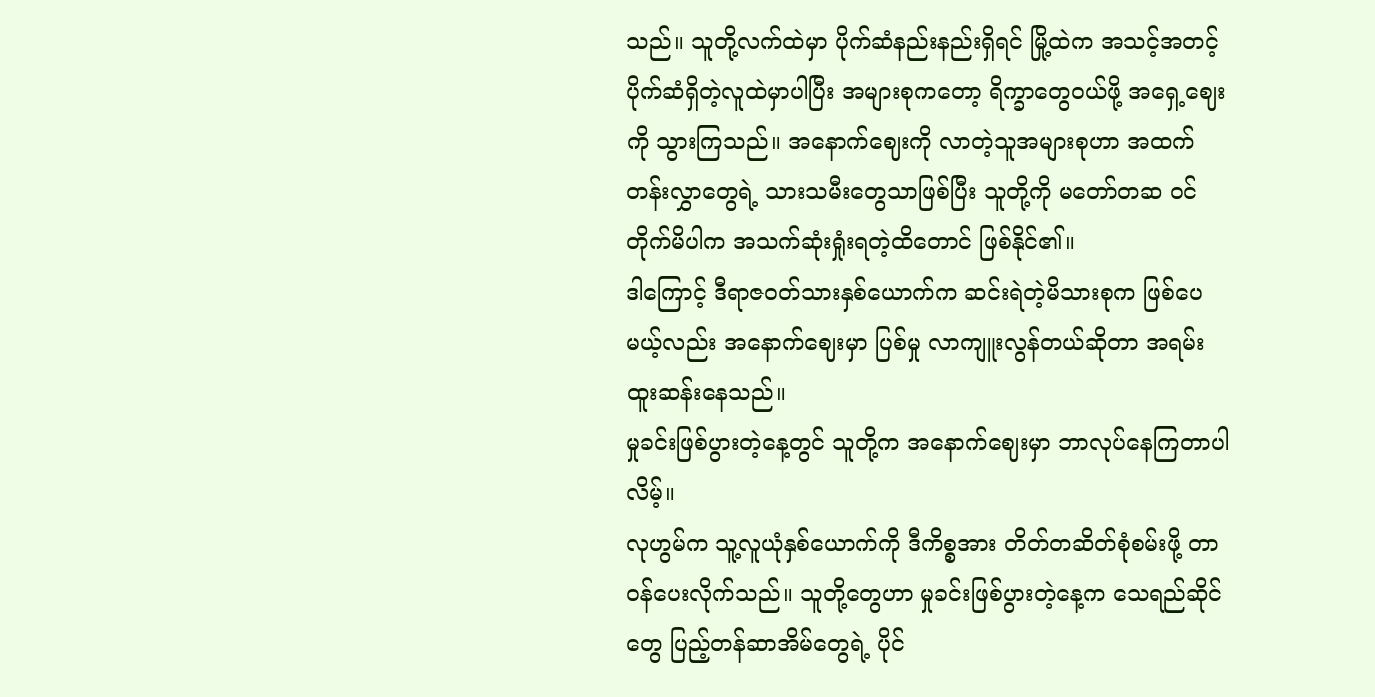သည်။ သူတို့လက်ထဲမှာ ပိုက်ဆံနည်းနည်းရှိရင် မြို့ထဲက အသင့်အတင့်ပိုက်ဆံရှိတဲ့လူထဲမှာပါပြီး အများစုကတော့ ရိက္ခာတွေဝယ်ဖို့ အရှေ့ဈေးကို သွားကြသည်။ အနောက်ဈေးကို လာတဲ့သူအများစုဟာ အထက်တန်းလွှာတွေရဲ့ သားသမီးတွေသာဖြစ်ပြီး သူတို့ကို မတော်တဆ ဝင်တိုက်မိပါက အသက်ဆုံးရှုံးရတဲ့ထိတောင် ဖြစ်နိုင်၏။
ဒါကြောင့် ဒီရာဇဝတ်သားနှစ်ယောက်က ဆင်းရဲတဲ့မိသားစုက ဖြစ်ပေမယ့်လည်း အနောက်ဈေးမှာ ပြစ်မှု လာကျူးလွန်တယ်ဆိုတာ အရမ်းထူးဆန်းနေသည်။
မှုခင်းဖြစ်ပွားတဲ့နေ့တွင် သူတို့က အနောက်ဈေးမှာ ဘာလုပ်နေကြတာပါလိမ့်။
လုဟွမ်က သူ့လူယုံနှစ်ယောက်ကို ဒီကိစ္စအား တိတ်တဆိတ်စုံစမ်းဖို့ တာဝန်ပေးလိုက်သည်။ သူတို့တွေဟာ မှုခင်းဖြစ်ပွားတဲ့နေ့က သေရည်ဆိုင်တွေ ပြည့်တန်ဆာအိမ်တွေရဲ့ ပိုင်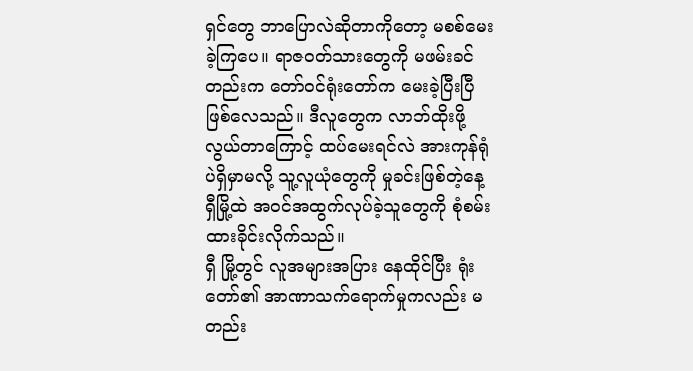ရှင်တွေ ဘာပြောလဲဆိုတာကိုတော့ မစစ်မေးခဲ့ကြပေ။ ရာဇဝတ်သားတွေကို မဖမ်းခင်တည်းက တော်ဝင်ရုံးတော်က မေးခဲ့ပြီးပြီ ဖြစ်လေသည်။ ဒီလူတွေက လာဘ်ထိုးဖို့ လွယ်တာကြောင့် ထပ်မေးရင်လဲ အားကုန်ရုံပဲရှိမှာမလို့ သူ့လူယုံတွေကို မှုခင်းဖြစ်တဲ့နေ့ ရှီမြို့ထဲ အဝင်အထွက်လုပ်ခဲ့သူတွေကို စုံစမ်းထားခိုင်းလိုက်သည်။
ရှီ မြို့တွင် လူအများအပြား နေထိုင်ပြီး ရုံးတော်၏ အာဏာသက်ရောက်မှုကလည်း မတည်း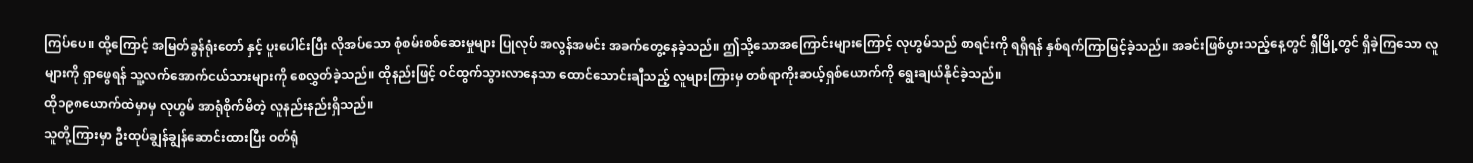ကြပ်ပေ။ ထို့ကြောင့် အမြတ်ခွန်ရုံးတော် နှင့် ပူးပေါင်းပြီး လိုအပ်သော စုံစမ်းစစ်ဆေးမှုများ ပြုလုပ် အလွန်အမင်း အခက်တွေ့နေခဲ့သည်။ ဤသို့သောအကြောင်းများကြောင့် လုဟွမ်သည် စာရင်းကို ရရှိရန် နှစ်ရက်ကြာမြင့်ခဲ့သည်။ အခင်းဖြစ်ပွားသည့်နေ့တွင် ရှီမြို့တွင် ရှိခဲ့ကြသော လူများကို ရှာဖွေရန် သူ့လက်အောက်ငယ်သားများကို စေလွှတ်ခဲ့သည်။ ထိုနည်းဖြင့် ဝင်ထွက်သွားလာနေသာ ထောင်သောင်းချီသည့် လူများကြားမှ တစ်ရာကိုးဆယ့်ရှစ်ယောက်ကို ရွေးချယ်နိုင်ခဲ့သည်။
ထို၁၉၈ယောက်ထဲမှာမှ လုဟွမ် အာရုံစိုက်မိတဲ့ လူနည်းနည်းရှိသည်။
သူတို့ကြားမှာ ဦးထုပ်ချွန်ချွန်ဆောင်းထားပြီး ဝတ်ရုံ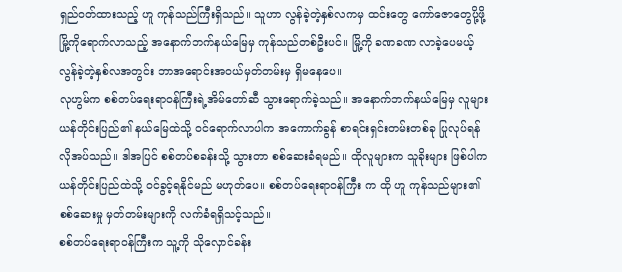ရှည်ဝတ်ထားသည့် ဟူ ကုန်သည်ကြီးရှိသည်။ သူဟာ လွန်ခဲ့တဲ့နှစ်လကမှ ထင်းတွေ ကော်ဇောတွေပို့ဖို့ မြို့ကိုရောက်လာသည့် အနောက်ဘက်နယ်မြေမှ ကုန်သည်တစ်ဦးပင်။ မြို့ကို ခဏခဏ လာခဲ့ပေမယ့် လွန်ခဲ့တဲ့နှစ်လအတွင်း ဘာအရောင်းအဝယ်မှတ်တမ်းမှ ရှိမနေပေ။
လုဟွမ်က စစ်တပ်ရေးရာဝန်ကြီးရဲ့အိမ်တော်ဆီ သွားရောက်ခဲ့သည်။ အနောက်ဘက်နယ်မြေမှ လူများ ယန်တိုင်းပြည်၏ နယ်မြေထဲသို့ ဝင်ရောက်လာပါက အကောက်ခွန် စာရင်းရှင်းတမ်းတစ်ခု ပြုလုပ်ရန် လိုအပ်သည်။ ဒါအပြင် စစ်တပ်စခန်းသို့ သွားတာ စစ်ဆေးခံရမည်။ ထိုလူများက သူခိုးများ ဖြစ်ပါက ယန်တိုင်းပြည်ထဲသို့ ဝင်ခွင့်ရနိုင်မည် မဟုတ်ပေ။ စစ်တပ်ရေးရာဝန်ကြီး က ထို ဟူ ကုန်သည်များ၏ စစ်ဆေးမှု မှတ်တမ်းများကို လက်ခံရရှိသင့်သည်။
စစ်တပ်ရေးရာဝန်ကြီးက သူ့ကို သိုလှောင်ခန်း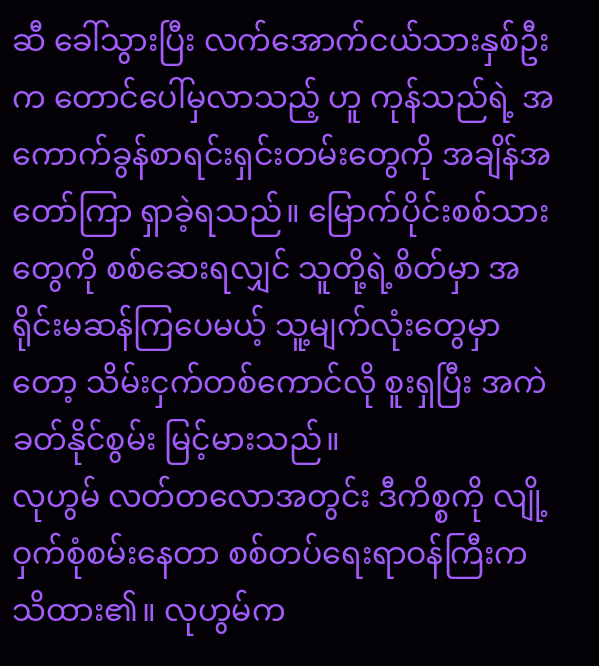ဆီ ခေါ်သွားပြီး လက်အောက်ငယ်သားနှစ်ဦးက တောင်ပေါ်မှလာသည့် ဟူ ကုန်သည်ရဲ့ အကောက်ခွန်စာရင်းရှင်းတမ်းတွေကို အချိန်အတော်ကြာ ရှာခဲ့ရသည်။ မြောက်ပိုင်းစစ်သားတွေကို စစ်ဆေးရလျှင် သူတို့ရဲ့စိတ်မှာ အရိုင်းမဆန်ကြပေမယ့် သူ့မျက်လုံးတွေမှာတော့ သိမ်းငှက်တစ်ကောင်လို စူးရှပြီး အကဲခတ်နိုင်စွမ်း မြင့်မားသည်။
လုဟွမ် လတ်တလောအတွင်း ဒီကိစ္စကို လျို့ဝှက်စုံစမ်းနေတာ စစ်တပ်ရေးရာဝန်ကြီးက သိထား၏။ လုဟွမ်က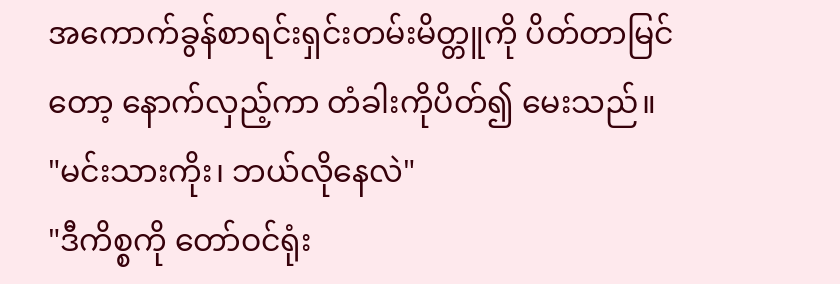အကောက်ခွန်စာရင်းရှင်းတမ်းမိတ္တူကို ပိတ်တာမြင်တော့ နောက်လှည့်ကာ တံခါးကိုပိတ်၍ မေးသည်။
"မင်းသားကိုး၊ ဘယ်လိုနေလဲ"
"ဒီကိစ္စကို တော်ဝင်ရုံး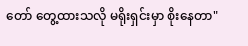တော် တွေ့ထားသလို မရိုးရှင်းမှာ စိုးနေတာ"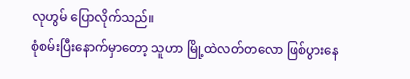လုဟွမ် ပြောလိုက်သည်။
စုံစမ်းပြီးနောက်မှာတော့ သူဟာ မြို့ထဲလတ်တလော ဖြစ်ပွားနေ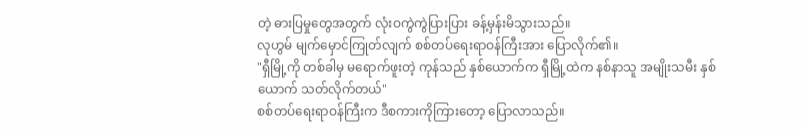တဲ့ ဓားပြမှုတွေအတွက် လုံးဝကွဲကွဲပြားပြား ခန့်မှန်းမိသွားသည်။
လုဟွမ် မျက်မှောင်ကြုတ်လျက် စစ်တပ်ရေးရာဝန်ကြီးအား ပြောလိုက်၏။
"ရှီမြို့ကို တစ်ခါမှ မရောက်ဖူးတဲ့ ကုန်သည် နှစ်ယောက်က ရှီမြို့ထဲက နစ်နာသူ အမျိုးသမီး နှစ်ယောက် သတ်လိုက်တယ်"
စစ်တပ်ရေးရာဝန်ကြီးက ဒီစကားကိုကြားတော့ ပြောလာသည်။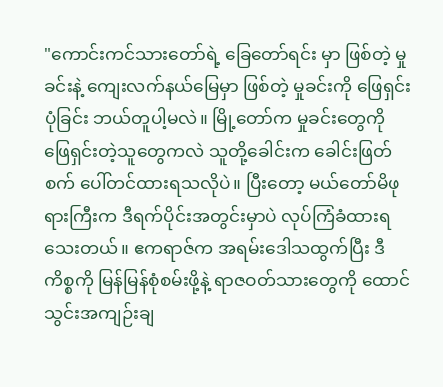"ကောင်းကင်သားတော်ရဲ့ ခြေတော်ရင်း မှာ ဖြစ်တဲ့ မှုခင်းနဲ့ ကျေးလက်နယ်မြေမှာ ဖြစ်တဲ့ မှုခင်းကို ဖြေရှင်းပုံခြင်း ဘယ်တူပါ့မလဲ။ မြို့တော်က မှုခင်းတွေကို ဖြေရှင်းတဲ့သူတွေကလဲ သူတို့ခေါင်းက ခေါင်းဖြတ်စက် ပေါ်တင်ထားရသလိုပဲ။ ပြီးတော့ မယ်တော်မိဖုရားကြီးက ဒီရက်ပိုင်းအတွင်းမှာပဲ လုပ်ကြံခံထားရသေးတယ်။ ဧကရာဇ်က အရမ်းဒေါသထွက်ပြီး ဒီကိစ္စကို မြန်မြန်စုံစမ်းဖို့နဲ့ ရာဇဝတ်သားတွေကို ထောင်သွင်းအကျဉ်းချ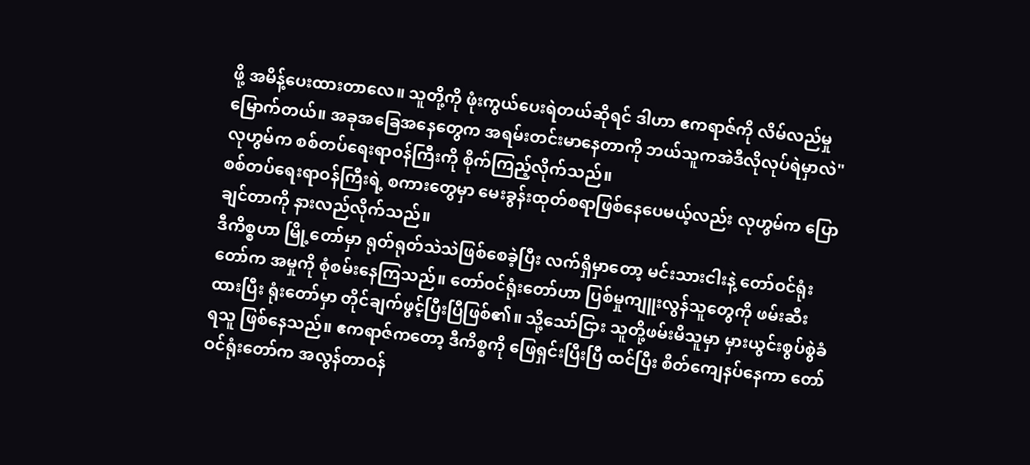ဖို့ အမိန့်ပေးထားတာလေ။ သူတို့ကို ဖုံးကွယ်ပေးရဲတယ်ဆိုရင် ဒါဟာ ဧကရာဇ်ကို လိမ်လည်မှုမြောက်တယ်။ အခုအခြေအနေတွေက အရမ်းတင်းမာနေတာကို ဘယ်သူကအဲဒီလိုလုပ်ရဲမှာလဲ"
လုဟွမ်က စစ်တပ်ရေးရာဝန်ကြီးကို စိုက်ကြည့်လိုက်သည်။
စစ်တပ်ရေးရာဝန်ကြီးရဲ့ စကားတွေမှာ မေးခွန်းထုတ်စရာဖြစ်နေပေမယ့်လည်း လုဟွမ်က ပြောချင်တာကို နားလည်လိုက်သည်။
ဒီကိစ္စဟာ မြို့တော်မှာ ရုတ်ရုတ်သဲသဲဖြစ်စေခဲ့ပြီး လက်ရှိမှာတော့ မင်းသားငါးနဲ့ တော်ဝင်ရုံးတော်က အမှုကို စုံစမ်းနေကြသည်။ တော်ဝင်ရုံးတော်ဟာ ပြစ်မှုကျူးလွန်သူတွေကို ဖမ်းဆီးထားပြီး ရုံးတော်မှာ တိုင်ချက်ဖွင့်ပြီးပြီဖြစ်၏။ သို့သော်ငြား သူတို့ဖမ်းမိသူမှာ မှားယွင်းစွပ်စွဲခံရသူ ဖြစ်နေသည်။ ဧကရာဇ်ကတော့ ဒီကိစ္စကို ဖြေရှင်းပြီးပြီ ထင်ပြီး စိတ်ကျေနပ်နေကာ တော်ဝင်ရုံးတော်က အလွန်တာဝန်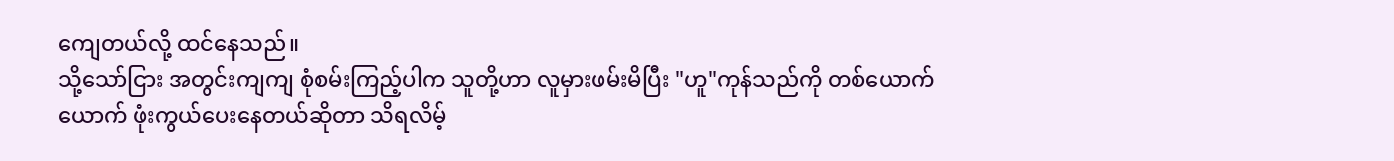ကျေတယ်လို့ ထင်နေသည်။
သို့သော်ငြား အတွင်းကျကျ စုံစမ်းကြည့်ပါက သူတို့ဟာ လူမှားဖမ်းမိပြီး "ဟူ"ကုန်သည်ကို တစ်ယောက်ယောက် ဖုံးကွယ်ပေးနေတယ်ဆိုတာ သိရလိမ့်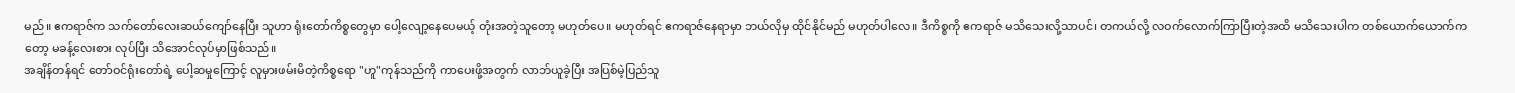မည်။ ဧကရာဇ်က သက်တော်လေးဆယ်ကျော်နေပြီး သူဟာ ရုံးတော်ကိစ္စတွေမှာ ပေါ့လျော့နေပေမယ့် တုံးအတဲ့သူတော့ မဟုတ်ပေ။ မဟုတ်ရင် ဧကရာဇ်နေရာမှာ ဘယ်လိုမှ ထိုင်နိုင်မည် မဟုတ်ပါလေ။ ဒီကိစ္စကို ဧကရာဇ် မသိသေးလို့သာပင်၊ တကယ်လို့ လဝက်လောက်ကြာပြီးတဲ့အထိ မသိသေးပါက တစ်ယောက်ယောက်ကတော့ မခန့်လေးစား လုပ်ပြီး သိအောင်လုပ်မှာဖြစ်သည်။
အချိန်တန်ရင် တော်ဝင်ရုံးတော်ရဲ့ ပေါ့ဆမှုကြောင့် လူမှားဖမ်းမိတဲ့ကိစ္စရော "ဟူ"ကုန်သည်ကို ကာပေးဖို့အတွက် လာဘ်ယူခဲ့ပြီး အပြစ်မဲ့ပြည်သူ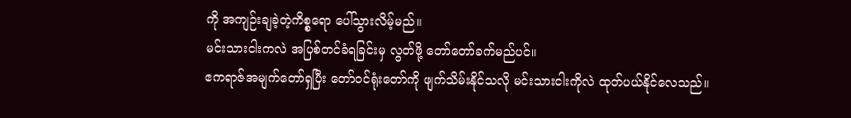ကို အကျဉ်းချခဲ့တဲ့ကိစ္စရော ပေါ်သွားလိမ့်မည်။
မင်းသားငါးကလဲ အပြစ်တင်ခံရခြင်းမှ လွတ်ဖို့ တော်တော်ခက်မည်ပင်။
ဧကရာဇ်အမျက်တော်ရှပြီး တော်ဝင်ရုံးတော်ကို ဖျက်သိမ်းနိုင်သလို မင်းသားငါးကိုလဲ ထုတ်ပယ်နိုင်လေသည်။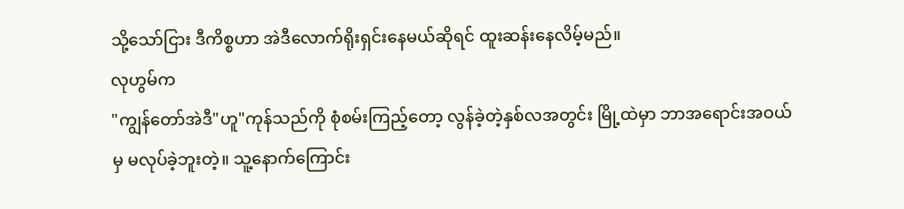သို့သော်ငြား ဒီကိစ္စဟာ အဲဒီလောက်ရိုးရှင်းနေမယ်ဆိုရင် ထူးဆန်းနေလိမ့်မည်။
လုဟွမ်က
"ကျွန်တော်အဲဒီ"ဟူ"ကုန်သည်ကို စုံစမ်းကြည့်တော့ လွန်ခဲ့တဲ့နှစ်လအတွင်း မြို့ထဲမှာ ဘာအရောင်းအဝယ်မှ မလုပ်ခဲ့ဘူးတဲ့။ သူ့နောက်ကြောင်း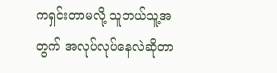ကရှင်းတာမလို့ သူဘယ်သူ့အတွက် အလုပ်လုပ်နေလဲဆိုတာ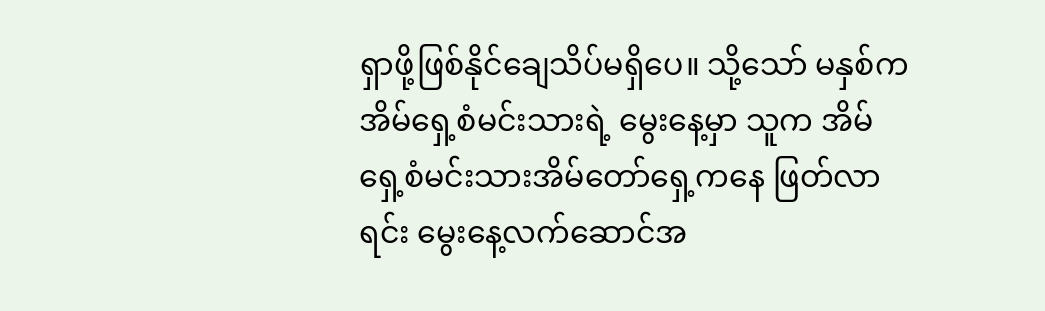ရှာဖို့ဖြစ်နိုင်ချေသိပ်မရှိပေ။ သို့သော် မနှစ်က အိမ်ရှေ့စံမင်းသားရဲ့ မွေးနေ့မှာ သူက အိမ်ရှေ့စံမင်းသားအိမ်တော်ရှေ့ကနေ ဖြတ်လာရင်း မွေးနေ့လက်ဆောင်အ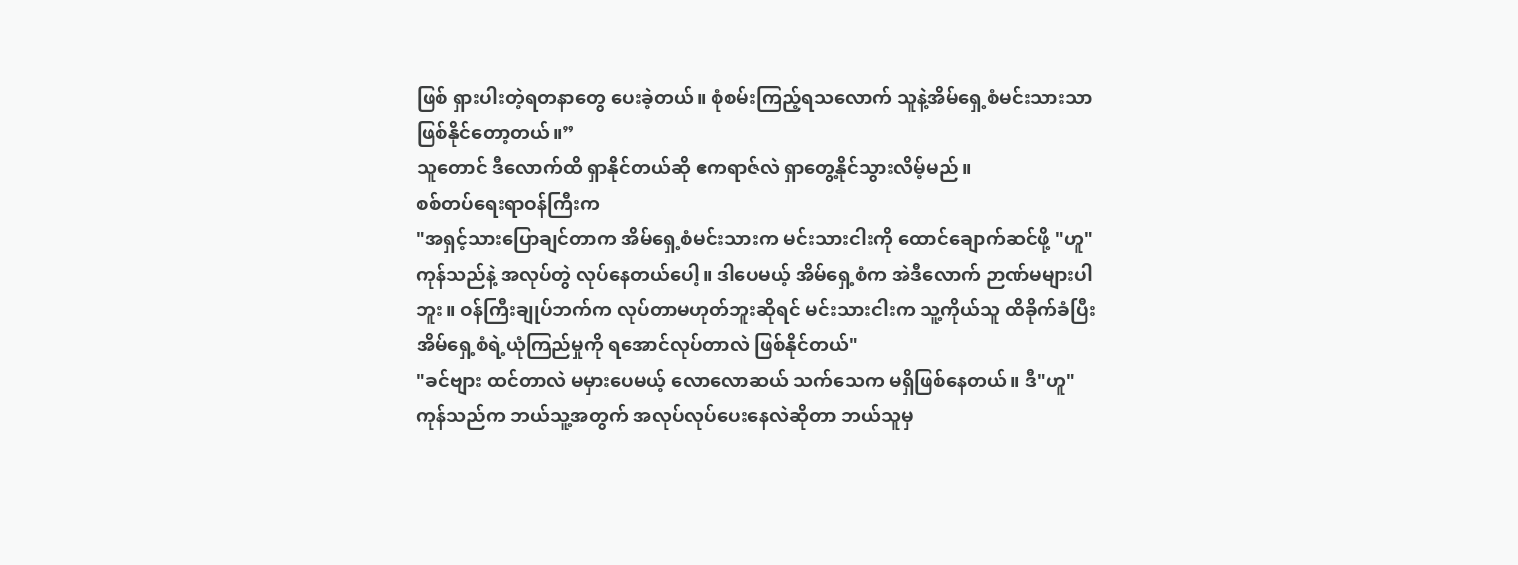ဖြစ် ရှားပါးတဲ့ရတနာတွေ ပေးခဲ့တယ်။ စုံစမ်းကြည့်ရသလောက် သူနဲ့အိမ်ရှေ့စံမင်းသားသာ ဖြစ်နိုင်တော့တယ်။”
သူတောင် ဒီလောက်ထိ ရှာနိုင်တယ်ဆို ဧကရာဇ်လဲ ရှာတွေ့နိုင်သွားလိမ့်မည်။
စစ်တပ်ရေးရာဝန်ကြီးက
"အရှင့်သားပြောချင်တာက အိမ်ရှေ့စံမင်းသားက မင်းသားငါးကို ထောင်ချောက်ဆင်ဖို့ "ဟူ"ကုန်သည်နဲ့ အလုပ်တွဲ လုပ်နေတယ်ပေါ့။ ဒါပေမယ့် အိမ်ရှေ့စံက အဲဒီလောက် ဉာဏ်မများပါဘူး။ ဝန်ကြီးချုပ်ဘက်က လုပ်တာမဟုတ်ဘူးဆိုရင် မင်းသားငါးက သူ့ကိုယ်သူ ထိခိုက်ခံပြီး အိမ်ရှေ့စံရဲ့ယုံကြည်မှုကို ရအောင်လုပ်တာလဲ ဖြစ်နိုင်တယ်"
"ခင်ဗျား ထင်တာလဲ မမှားပေမယ့် လောလောဆယ် သက်သေက မရှိဖြစ်နေတယ်။ ဒီ"ဟူ"ကုန်သည်က ဘယ်သူ့အတွက် အလုပ်လုပ်ပေးနေလဲဆိုတာ ဘယ်သူမှ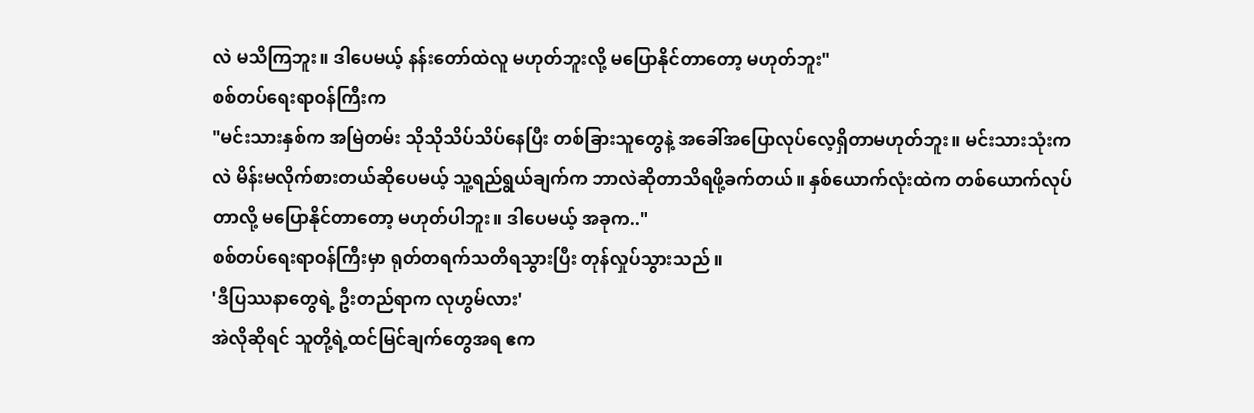လဲ မသိကြဘူး။ ဒါပေမယ့် နန်းတော်ထဲလူ မဟုတ်ဘူးလို့ မပြောနိုင်တာတော့ မဟုတ်ဘူး"
စစ်တပ်ရေးရာဝန်ကြီးက
"မင်းသားနှစ်က အမြဲတမ်း သိုသိုသိပ်သိပ်နေပြီး တစ်ခြားသူတွေနဲ့ အခေါ်အပြောလုပ်လေ့ရှိတာမဟုတ်ဘူး။ မင်းသားသုံးကလဲ မိန်းမလိုက်စားတယ်ဆိုပေမယ့် သူ့ရည်ရွယ်ချက်က ဘာလဲဆိုတာသိရဖို့ခက်တယ်။ နှစ်ယောက်လုံးထဲက တစ်ယောက်လုပ်တာလို့ မပြောနိုင်တာတော့ မဟုတ်ပါဘူး။ ဒါပေမယ့် အခုက.."
စစ်တပ်ရေးရာဝန်ကြီးမှာ ရုတ်တရက်သတိရသွားပြီး တုန်လှုပ်သွားသည်။
'ဒီပြဿနာတွေရဲ့ ဦးတည်ရာက လုဟွမ်လား'
အဲလိုဆိုရင် သူတို့ရဲ့ထင်မြင်ချက်တွေအရ ဧက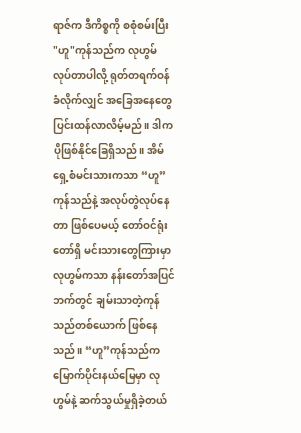ရာဇ်က ဒီကိစ္စကို စစုံစမ်းပြီး "ဟူ"ကုန်သည်က လုဟွမ် လုပ်တာပါလို့ ရုတ်တရက်ဝန်ခံလိုက်လျှင် အခြေအနေတွေ ပြင်းထန်လာလိမ့်မည်။ ဒါက ပိုဖြစ်နိုင်ခြေရှိသည်။ အိမ်ရှေ့စံမင်းသားကသာ “ဟူ”ကုန်သည်နဲ့ အလုပ်တွဲလုပ်နေတာ ဖြစ်ပေမယ့် တော်ဝင်ရုံးတော်ရှိ မင်းသားတွေကြားမှာ လုဟွမ်ကသာ နန်းတော်အပြင်ဘက်တွင် ချမ်းသာတဲ့ကုန်သည်တစ်ယောက် ဖြစ်နေသည်။ “ဟူ”ကုန်သည်က မြောက်ပိုင်းနယ်မြေမှာ လုဟွမ်နဲ့ ဆက်သွယ်မှုရှိခဲ့တယ်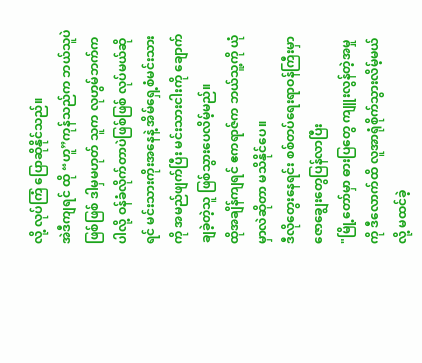လို့ လုပ်ကြံ ပြောဆိုနိုင်သည်။
အဲဒီကျရင် ထို “ဟူ”ကုန်သည်က ဘယ်သူပဲဖြစ်ဖြစ် ဒါမှမဟုတ် သူက လုဟွမ်ဘက်ကပါလို့ ဝန်ခံလိုက်တာပဲဖြစ်ဖြစ် လုပ်မယ်ဆိုရင် မင်းသားကိုးအနေနဲ့ အိမ်ရှေ့စံမင်းသားကို အမည်ဖျက်ပြီး မင်းသားငါးကို ချောက်ချခဲ့တဲ့သူ ဖြစ်သွားပေလိမ့်မည်။
ထိုအချိန်ကျရင် ဧကရာဇ်က ဘယ်သူ့ကို ယုံမှာလဲဆိုတာ မသိနိုင်ပေ။
ဒီလိုတွေးနေရင်း စစ်တပ်ရေးရာဝန်ကြီးမှာ ဇောချွေးတွေပြန်လာပြီး
"မြို့တော်မှာ ဓားပြတွေ ကျူးလွန်တဲ့အမှုကို ဒီလောက်ထိ လူအာရုံစိုက်သွားလိမ့်မယ်လို့ မထင်ခဲ့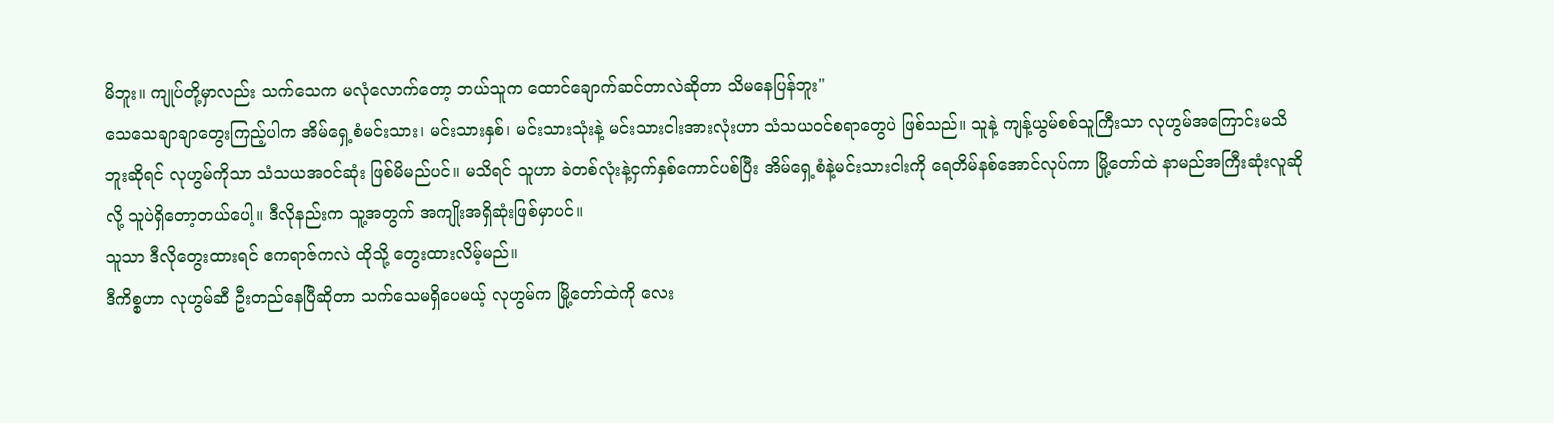မိဘူး။ ကျုပ်တို့မှာလည်း သက်သေက မလုံလောက်တော့ ဘယ်သူက ထောင်ချောက်ဆင်တာလဲဆိုတာ သိမနေပြန်ဘူး"
သေသေချာချာတွေးကြည့်ပါက အိမ်ရှေ့စံမင်းသား၊ မင်းသားနှစ်၊ မင်းသားသုံးနဲ့ မင်းသားငါးအားလုံးဟာ သံသယဝင်စရာတွေပဲ ဖြစ်သည်။ သူနဲ့ ကျန့်ယွမ်စစ်သူကြီးသာ လုဟွမ်အကြောင်းမသိဘူးဆိုရင် လုဟွမ်ကိုသာ သံသယအဝင်ဆုံး ဖြစ်မိမည်ပင်။ မသိရင် သူဟာ ခဲတစ်လုံးနဲ့ငှက်နှစ်ကောင်ပစ်ပြီး အိမ်ရှေ့စံနဲ့မင်းသားငါးကို ရေတိမ်နစ်အောင်လုပ်ကာ မြို့တော်ထဲ နာမည်အကြီးဆုံးလူဆိုလို့ သူပဲရှိတော့တယ်ပေါ့။ ဒီလိုနည်းက သူ့အတွက် အကျိုးအရှိဆုံးဖြစ်မှာပင်။
သူသာ ဒီလိုတွေးထားရင် ဧကရာဇ်ကလဲ ထိုသို့ တွေးထားလိမ့်မည်။
ဒီကိစ္စဟာ လုဟွမ်ဆီ ဦးတည်နေပြီဆိုတာ သက်သေမရှိပေမယ့် လုဟွမ်က မြို့တော်ထဲကို လေး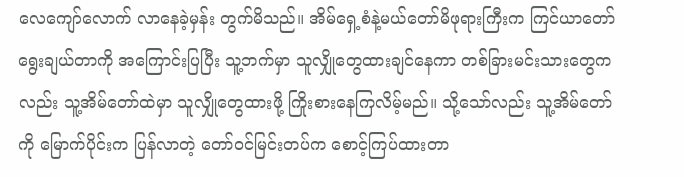လေကျော်လောက် လာနေခဲ့မှန်း တွက်မိသည်။ အိမ်ရှေ့စံနဲ့မယ်တော်မိဖုရားကြီးက ကြင်ယာတော်ရွေးချယ်တာကို အကြောင်းပြပြီး သူ့ဘက်မှာ သူလျှိုတွေထားချင်နေကာ တစ်ခြားမင်းသားတွေကလည်း သူ့အိမ်တော်ထဲမှာ သူလျှိုတွေထားဖို့ ကြိုးစားနေကြလိမ့်မည်။ သို့သော်လည်း သူ့အိမ်တော်ကို မြောက်ပိုင်းက ပြန်လာတဲ့ တော်ဝင်မြင်းတပ်က စောင့်ကြပ်ထားတာ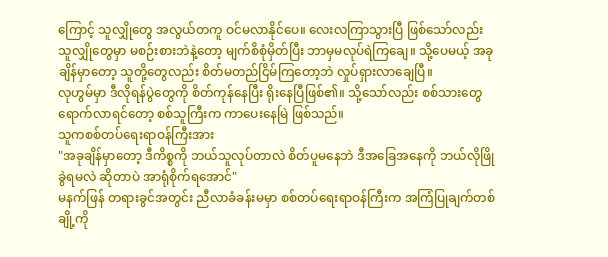ကြောင့် သူလျှိုတွေ အလွယ်တကူ ဝင်မလာနိုင်ပေ။ လေးလကြာသွားပြီ ဖြစ်သော်လည်း သူလျှိုတွေမှာ မစဉ်းစားဘဲနဲ့တော့ မျက်စိစုံမှိတ်ပြီး ဘာမှမလုပ်ရဲကြချေ။ သို့ပေမယ့် အခုချိန်မှာတော့ သူတို့တွေလည်း စိတ်မတည်ငြိမ်ကြတော့ဘဲ လှုပ်ရှားလာချေပြီ။
လုဟွမ်မှာ ဒီလိုရန်ပွဲတွေကို စိတ်ကုန်နေပြီး ရိုးနေပြီဖြစ်၏။ သို့သော်လည်း စစ်သားတွေ ရောက်လာရင်တော့ စစ်သူကြီးက ကာပေးနေမြဲ ဖြစ်သည်။
သူကစစ်တပ်ရေးရာဝန်ကြီးအား
"အခုချိန်မှာတော့ ဒီကိစ္စကို ဘယ်သူလုပ်တာလဲ စိတ်ပူမနေဘဲ ဒီအခြေအနေကို ဘယ်လိုဖြိုခွဲရမလဲ ဆိုတာပဲ အာရုံစိုက်ရအောင်"
မနက်ဖြန် တရားခွင်အတွင်း ညီလာခံခန်းမမှာ စစ်တပ်ရေးရာဝန်ကြီးက အကြံပြုချက်တစ်ချို့ကို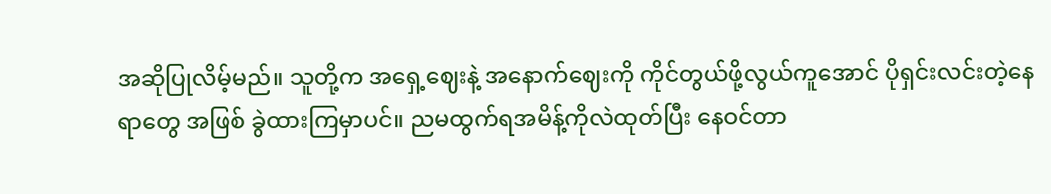အဆိုပြုလိမ့်မည်။ သူတို့က အရှေ့ဈေးနဲ့ အနောက်ဈေးကို ကိုင်တွယ်ဖို့လွယ်ကူအောင် ပိုရှင်းလင်းတဲ့နေရာတွေ အဖြစ် ခွဲထားကြမှာပင်။ ညမထွက်ရအမိန့်ကိုလဲထုတ်ပြီး နေဝင်တာ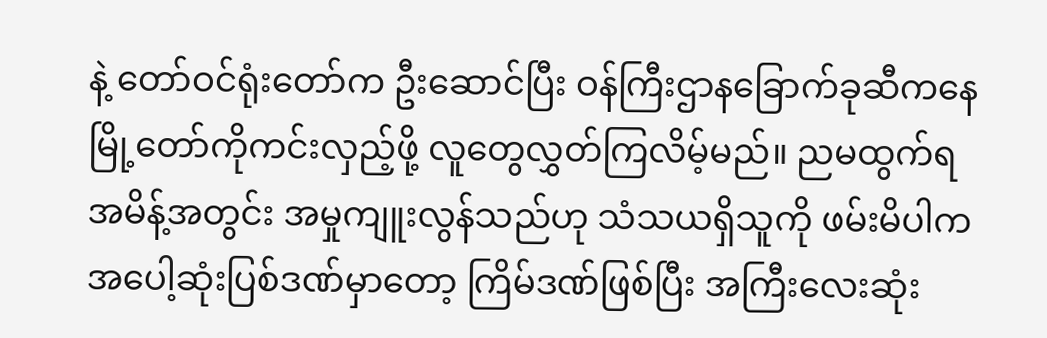နဲ့ တော်ဝင်ရုံးတော်က ဦးဆောင်ပြီး ဝန်ကြီးဌာနခြောက်ခုဆီကနေ မြို့တော်ကိုကင်းလှည့်ဖို့ လူတွေလွှတ်ကြလိမ့်မည်။ ညမထွက်ရအမိန့်အတွင်း အမှုကျူးလွန်သည်ဟု သံသယရှိသူကို ဖမ်းမိပါက အပေါ့ဆုံးပြစ်ဒဏ်မှာတော့ ကြိမ်ဒဏ်ဖြစ်ပြီး အကြီးလေးဆုံး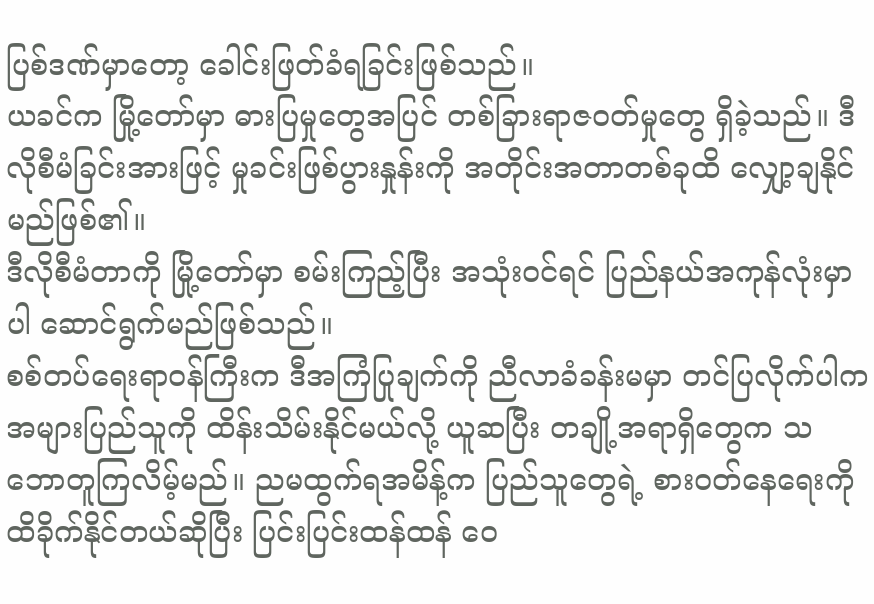ပြစ်ဒဏ်မှာတော့ ခေါင်းဖြတ်ခံရခြင်းဖြစ်သည်။
ယခင်က မြို့တော်မှာ ဓားပြမှုတွေအပြင် တစ်ခြားရာဇဝတ်မှုတွေ ရှိခဲ့သည်။ ဒီလိုစီမံခြင်းအားဖြင့် မှုခင်းဖြစ်ပွားနှုန်းကို အတိုင်းအတာတစ်ခုထိ လျှော့ချနိုင်မည်ဖြစ်၏။
ဒီလိုစီမံတာကို မြို့တော်မှာ စမ်းကြည့်ပြီး အသုံးဝင်ရင် ပြည်နယ်အကုန်လုံးမှာပါ ဆောင်ရွက်မည်ဖြစ်သည်။
စစ်တပ်ရေးရာဝန်ကြီးက ဒီအကြံပြုချက်ကို ညီလာခံခန်းမမှာ တင်ပြလိုက်ပါက အများပြည်သူကို ထိန်းသိမ်းနိုင်မယ်လို့ ယူဆပြီး တချို့အရာရှိတွေက သဘောတူကြလိမ့်မည်။ ညမထွက်ရအမိန့်က ပြည်သူတွေရဲ့ စားဝတ်နေရေးကို ထိခိုက်နိုင်တယ်ဆိုပြီး ပြင်းပြင်းထန်ထန် ဝေ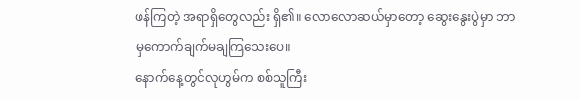ဖန်ကြတဲ့ အရာရှိတွေလည်း ရှိ၏။ လောလောဆယ်မှာတော့ ဆွေးနွေးပွဲမှာ ဘာမှကောက်ချက်မချကြသေးပေ။
နောက်နေ့တွင်လုဟွမ်က စစ်သူကြီး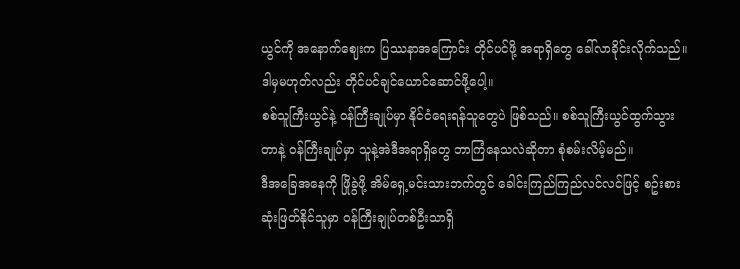ယွင်ကို အနောက်ဈေးက ပြဿနာအကြောင်း တိုင်ပင်ဖို့ အရာရှိတွေ ခေါ်လာခိုင်းလိုက်သည်။ ဒါမှမဟုတ်လည်း တိုင်ပင်ချင်ယောင်ဆောင်ဖို့ပေါ့။
စစ်သူကြီးယွင်နဲ့ ဝန်ကြီးချုပ်မှာ နိုင်ငံရေးရန်သူတွေပဲ ဖြစ်သည်။ စစ်သူကြီးယွင်ထွက်သွားတာနဲ့ ဝန်ကြီးချုပ်မှာ သူနဲ့အဲဒီအရာရှိတွေ ဘာကြံနေသလဲဆိုတာ စုံစမ်းလိမ့်မည်။
ဒီအခြေအနေကို ဖြိုခွဲဖို့ အိမ်ရှေ့မင်းသားဘက်တွင် ခေါင်းကြည်ကြည်လင်လင်ဖြင့် စဥ်းစားဆုံးဖြတ်နိုင်သူမှာ ဝန်ကြီးချုပ်တစ်ဦးသာရှိ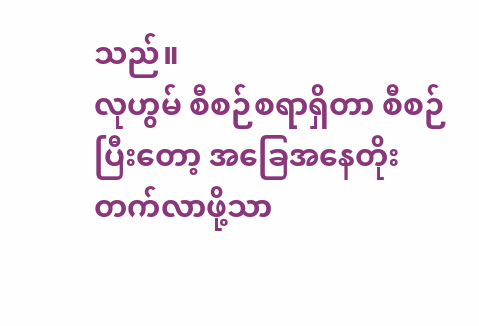သည်။
လုဟွမ် စီစဉ်စရာရှိတာ စီစဉ်ပြီးတော့ အခြေအနေတိုးတက်လာဖို့သာ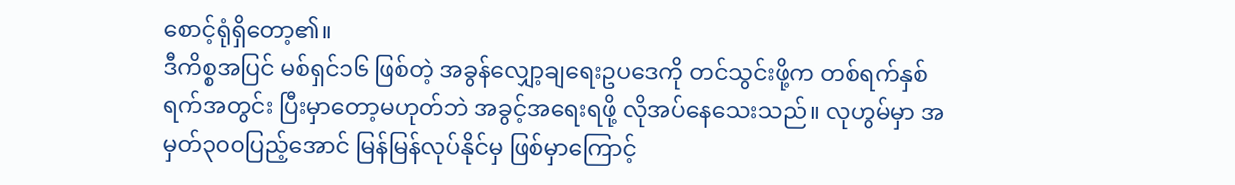စောင့်ရုံရှိတော့၏။
ဒီကိစ္စအပြင် မစ်ရှင်၁၆ ဖြစ်တဲ့ အခွန်လျှော့ချရေးဥပဒေကို တင်သွင်းဖို့က တစ်ရက်နှစ်ရက်အတွင်း ပြီးမှာတော့မဟုတ်ဘဲ အခွင့်အရေးရဖို့ လိုအပ်နေသေးသည်။ လုဟွမ်မှာ အမှတ်၃၀၀ပြည့်အောင် မြန်မြန်လုပ်နိုင်မှ ဖြစ်မှာကြောင့်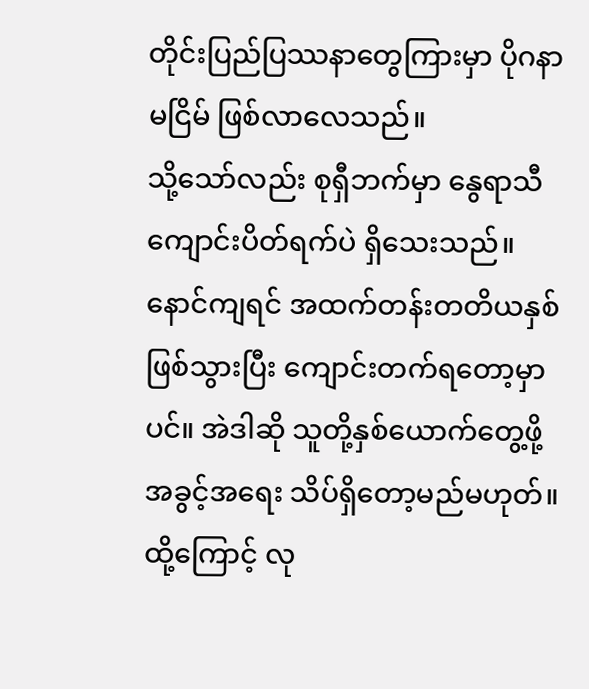တိုင်းပြည်ပြဿနာတွေကြားမှာ ပိုဂနာမငြိမ် ဖြစ်လာလေသည်။
သို့သော်လည်း စုရှီဘက်မှာ နွေရာသီကျောင်းပိတ်ရက်ပဲ ရှိသေးသည်။ နောင်ကျရင် အထက်တန်းတတိယနှစ်ဖြစ်သွားပြီး ကျောင်းတက်ရတော့မှာပင်။ အဲဒါဆို သူတို့နှစ်ယောက်တွေ့ဖို့ အခွင့်အရေး သိပ်ရှိတော့မည်မဟုတ်။
ထို့ကြောင့် လု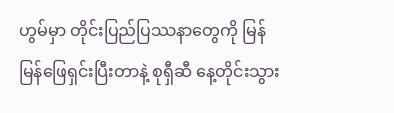ဟွမ်မှာ တိုင်းပြည်ပြဿနာတွေကို မြန်မြန်ဖြေရှင်းပြီးတာနဲ့ စုရှီဆီ နေ့တိုင်းသွား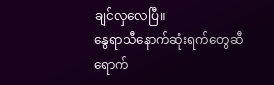ချင်လှလေပြီ။
နွေရာသီနောက်ဆုံးရက်တွေဆီ ရောက်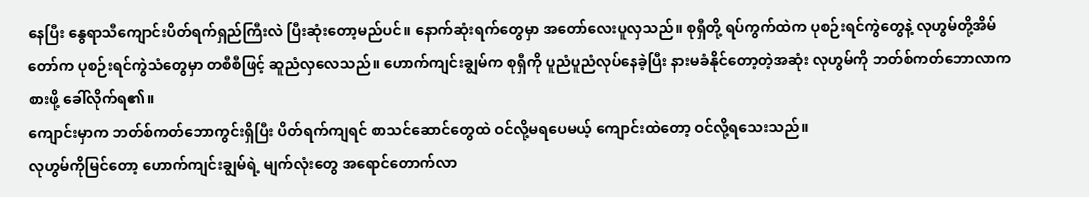နေပြီး နွေရာသီကျောင်းပိတ်ရက်ရှည်ကြီးလဲ ပြီးဆုံးတော့မည်ပင်။ နောက်ဆုံးရက်တွေမှာ အတော်လေးပူလှသည်။ စုရှီတို့ ရပ်ကွက်ထဲက ပုစဉ်းရင်ကွဲတွေနဲ့ လုဟွမ်တို့အိမ်တော်က ပုစဉ်းရင်ကွဲသံတွေမှာ တစီစီဖြင့် ဆူညံလှလေသည်။ ဟောက်ကျင်းချွမ်က စုရှီကို ပူညံပူညံလုပ်နေခဲ့ပြီး နားမခံနိုင်တော့တဲ့အဆုံး လုဟွမ်ကို ဘတ်စ်ကတ်ဘောလာကစားဖို့ ခေါ်လိုက်ရ၏။
ကျောင်းမှာက ဘတ်စ်ကတ်ဘောကွင်းရှိပြီး ပိတ်ရက်ကျရင် စာသင်ဆောင်တွေထဲ ဝင်လို့မရပေမယ့် ကျောင်းထဲတော့ ဝင်လို့ရသေးသည်။
လုဟွမ်ကိုမြင်တော့ ဟောက်ကျင်းချွမ်ရဲ့ မျက်လုံးတွေ အရောင်တောက်လာ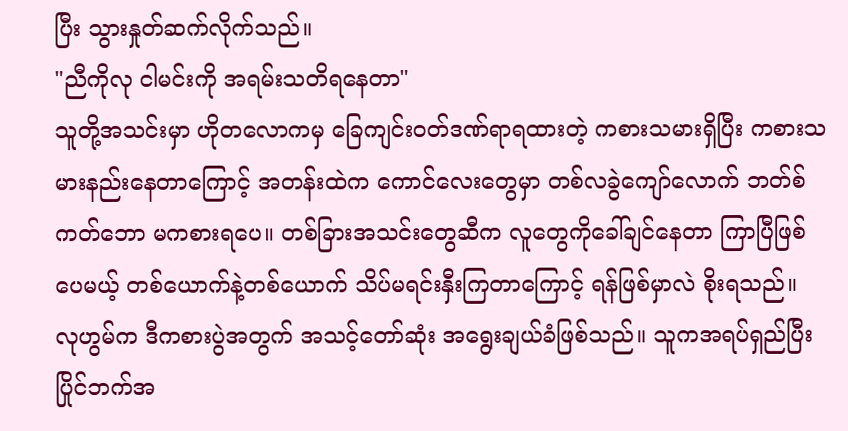ပြီး သွားနှုတ်ဆက်လိုက်သည်။
"ညီကိုလု ငါမင်းကို အရမ်းသတိရနေတာ"
သူတို့အသင်းမှာ ဟိုတလောကမှ ခြေကျင်းဝတ်ဒဏ်ရာရထားတဲ့ ကစားသမားရှိပြီး ကစားသမားနည်းနေတာကြောင့် အတန်းထဲက ကောင်လေးတွေမှာ တစ်လခွဲကျော်လောက် ဘတ်စ်ကတ်ဘော မကစားရပေ။ တစ်ခြားအသင်းတွေဆီက လူတွေကိုခေါ်ချင်နေတာ ကြာပြီဖြစ်ပေမယ့် တစ်ယောက်နဲ့တစ်ယောက် သိပ်မရင်းနှီးကြတာကြောင့် ရန်ဖြစ်မှာလဲ စိုးရသည်။
လုဟွမ်က ဒီကစားပွဲအတွက် အသင့်တော်ဆုံး အရွေးချယ်ခံဖြစ်သည်။ သူကအရပ်ရှည်ပြီး ပြိုင်ဘက်အ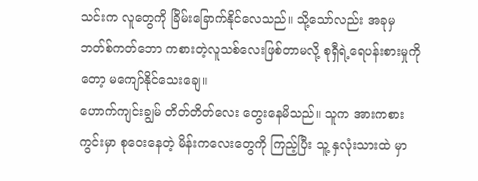သင်းက လူတွေကို ခြိမ်းခြောက်နိုင်လေသည်။ သို့သော်လည်း အခုမှဘတ်စ်ကတ်ဘော ကစားတဲ့လူသစ်လေးဖြစ်တာမလို့ စုရှီရဲ့ရေပန်းစားမှုကိုတော့ မကျော်နိုင်သေးချေ။
ဟောက်ကျင်းချွမ် တိတ်တိတ်လေး တွေးနေမိသည်။ သူက အားကစားကွင်းမှာ စုဝေးနေတဲ့ မိန်းကလေးတွေကို ကြည့်ပြီး သူ့ နှလုံးသားထဲ မှာ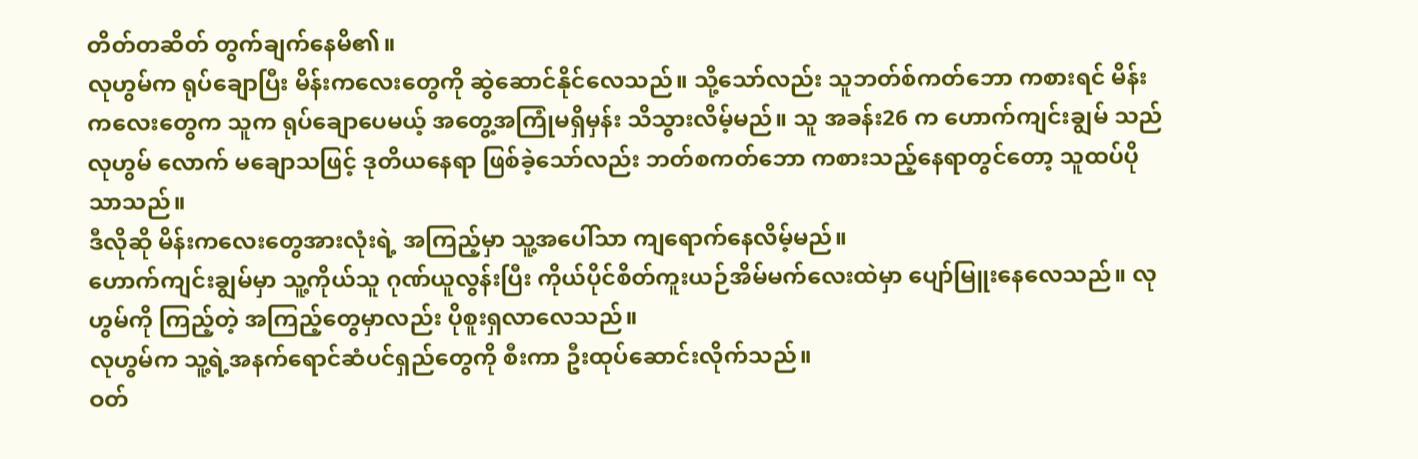တိတ်တဆိတ် တွက်ချက်နေမိ၏။
လုဟွမ်က ရုပ်ချောပြီး မိန်းကလေးတွေကို ဆွဲဆောင်နိုင်လေသည်။ သို့သော်လည်း သူဘတ်စ်ကတ်ဘော ကစားရင် မိန်းကလေးတွေက သူက ရုပ်ချောပေမယ့် အတွေ့အကြုံမရှိမှန်း သိသွားလိမ့်မည်။ သူ အခန်း26 က ဟောက်ကျင်းချွမ် သည် လုဟွမ် လောက် မချောသဖြင့် ဒုတိယနေရာ ဖြစ်ခဲ့သော်လည်း ဘတ်စကတ်ဘော ကစားသည့်နေရာတွင်တော့ သူထပ်ပိုသာသည်။
ဒီလိုဆို မိန်းကလေးတွေအားလုံးရဲ့ အကြည့်မှာ သူ့အပေါ်သာ ကျရောက်နေလိမ့်မည်။
ဟောက်ကျင်းချွမ်မှာ သူ့ကိုယ်သူ ဂုဏ်ယူလွန်းပြီး ကိုယ်ပိုင်စိတ်ကူးယဉ်အိမ်မက်လေးထဲမှာ ပျော်မြူးနေလေသည်။ လုဟွမ်ကို ကြည့်တဲ့ အကြည့်တွေမှာလည်း ပိုစူးရှလာလေသည်။
လုဟွမ်က သူ့ရဲ့အနက်ရောင်ဆံပင်ရှည်တွေကို စီးကာ ဦးထုပ်ဆောင်းလိုက်သည်။
ဝတ်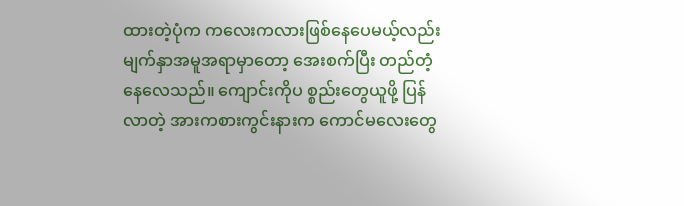ထားတဲ့ပုံက ကလေးကလားဖြစ်နေပေမယ့်လည်း မျက်နှာအမူအရာမှာတော့ အေးစက်ပြီး တည်တံ့နေလေသည်။ ကျောင်းကိုပ စ္စည်းတွေယူဖို့ ပြန်လာတဲ့ အားကစားကွင်းနားက ကောင်မလေးတွေ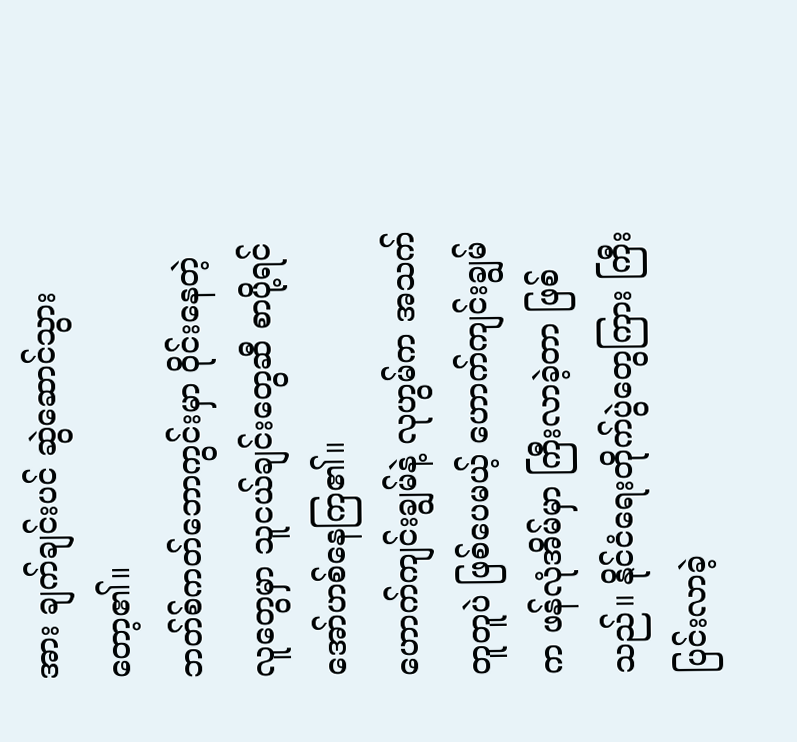အား ချက်ချင်းပင် ဆွဲဆောင်သွားတော့၏။
ဘတ်စ်ကတ်ဘောကွင်းမှာ ဝိုင်းနေတဲ့လူတွေမှာ သူငယ်ချင်းတွေဆီ စာပို့ရင် အော်ဟစ်နေကြ၏။
ဟောက်ကျင်းချွမ်နဲ့ လုဟွမ်က အသက်တူတူပဲ ဖြစ်ပေမယ့် ဟောက်ကျင်းချွမ်က ဖန်လုံအိမ်မှာ ကြီးလာခဲ့တာ ဖြစ်သည်။ နိုင်ငံရေးတိုက်ပွဲတွေကြား ကြီးပြင်းလာခဲ့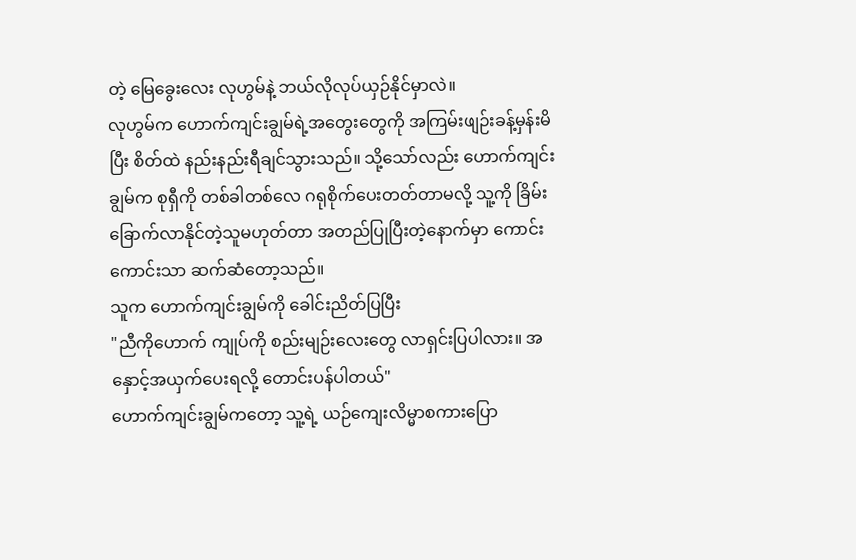တဲ့ မြေခွေးလေး လုဟွမ်နဲ့ ဘယ်လိုလုပ်ယှဉ်နိုင်မှာလဲ။
လုဟွမ်က ဟောက်ကျင်းချွမ်ရဲ့အတွေးတွေကို အကြမ်းဖျဉ်းခန့်မှန်းမိပြီး စိတ်ထဲ နည်းနည်းရီချင်သွားသည်။ သို့သော်လည်း ဟောက်ကျင်းချွမ်က စုရှီကို တစ်ခါတစ်လေ ဂရုစိုက်ပေးတတ်တာမလို့ သူ့ကို ခြိမ်းခြောက်လာနိုင်တဲ့သူမဟုတ်တာ အတည်ပြုပြီးတဲ့နောက်မှာ ကောင်းကောင်းသာ ဆက်ဆံတော့သည်။
သူက ဟောက်ကျင်းချွမ်ကို ခေါင်းညိတ်ပြပြီး
"ညီကိုဟောက် ကျုပ်ကို စည်းမျဉ်းလေးတွေ လာရှင်းပြပါလား။ အနှောင့်အယှက်ပေးရလို့ တောင်းပန်ပါတယ်"
ဟောက်ကျင်းချွမ်ကတော့ သူ့ရဲ့ ယဉ်ကျေးလိမ္မာစကားပြော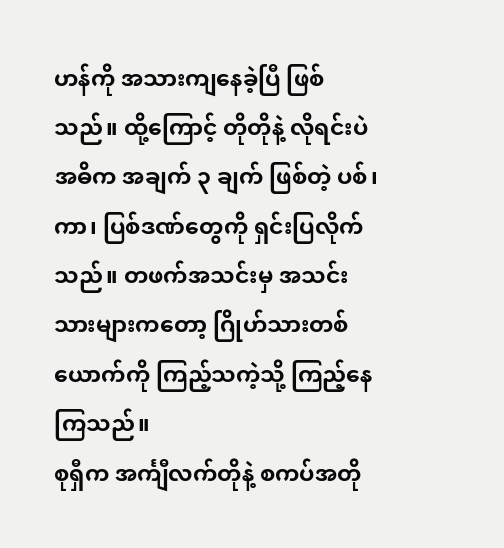ဟန်ကို အသားကျနေခဲ့ပြီ ဖြစ်သည်။ ထို့ကြောင့် တိုတိုနဲ့ လိုရင်းပဲ အဓိက အချက် ၃ ချက် ဖြစ်တဲ့ ပစ်၊ ကာ၊ ပြစ်ဒဏ်တွေကို ရှင်းပြလိုက်သည်။ တဖက်အသင်းမှ အသင်းသားများကတော့ ဂြိုဟ်သားတစ်ယောက်ကို ကြည့်သကဲ့သို့ ကြည့်နေကြသည်။
စုရှီက အင်္ကျီလက်တိုနဲ့ စကပ်အတို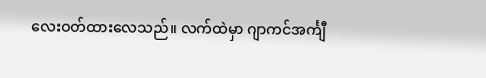လေးဝတ်ထားလေသည်။ လက်ထဲမှာ ဂျာကင်အင်္ကျီ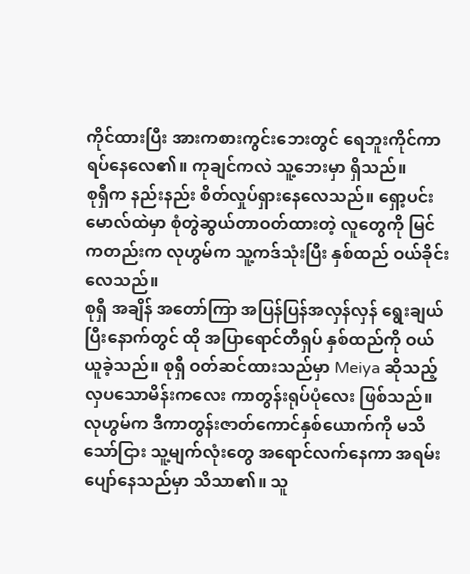ကိုင်ထားပြီး အားကစားကွင်းဘေးတွင် ရေဘူးကိုင်ကာ ရပ်နေလေ၏။ ကုချင်ကလဲ သူ့ဘေးမှာ ရှိသည်။
စုရှီက နည်းနည်း စိတ်လှုပ်ရှားနေလေသည်။ ရှော့ပင်းမောလ်ထဲမှာ စုံတွဲဆွယ်တာဝတ်ထားတဲ့ လူတွေကို မြင်ကတည်းက လုဟွမ်က သူ့ကဒ်သုံးပြီး နှစ်ထည် ဝယ်ခိုင်းလေသည်။
စုရှီ အချိန် အတော်ကြာ အပြန်ပြန်အလှန်လှန် ရွေးချယ်ပြီးနောက်တွင် ထို အပြာရောင်တီရှပ် နှစ်ထည်ကို ဝယ်ယူခဲ့သည်။ စုရှီ ဝတ်ဆင်ထားသည်မှာ Meiya ဆိုသည့် လှပသောမိန်းကလေး ကာတွန်းရုပ်ပုံလေး ဖြစ်သည်။
လုဟွမ်က ဒီကာတွန်းဇာတ်ကောင်နှစ်ယောက်ကို မသိသော်ငြား သူ့မျက်လုံးတွေ အရောင်လက်နေကာ အရမ်းပျော်နေသည်မှာ သိသာ၏။ သူ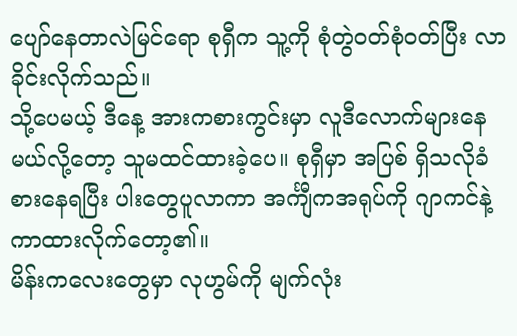ပျော်နေတာလဲမြင်ရော စုရှီက သူ့ကို စုံတွဲဝတ်စုံဝတ်ပြီး လာခိုင်းလိုက်သည်။
သို့ပေမယ့် ဒီနေ့ အားကစားကွင်းမှာ လူဒီလောက်များနေမယ်လို့တော့ သူမထင်ထားခဲ့ပေ။ စုရှီမှာ အပြစ် ရှိသလိုခံစားနေရပြီး ပါးတွေပူလာကာ အင်္ကျီကအရုပ်ကို ဂျာကင်နဲ့ကာထားလိုက်တော့၏။
မိန်းကလေးတွေမှာ လုဟွမ်ကို မျက်လုံး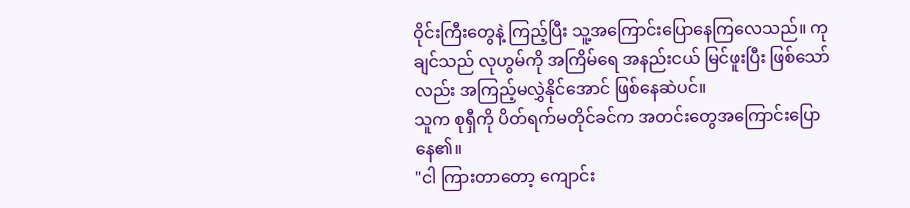ဝိုင်းကြီးတွေနဲ့ ကြည့်ပြီး သူ့အကြောင်းပြောနေကြလေသည်။ ကုချင်သည် လုဟွမ်ကို အကြိမ်ရေ အနည်းငယ် မြင်ဖူးပြီး ဖြစ်သော်လည်း အကြည့်မလွှဲနိုင်အောင် ဖြစ်နေဆဲပင်။
သူက စုရှီကို ပိတ်ရက်မတိုင်ခင်က အတင်းတွေအကြောင်းပြောနေ၏။
"ငါ ကြားတာတော့ ကျောင်း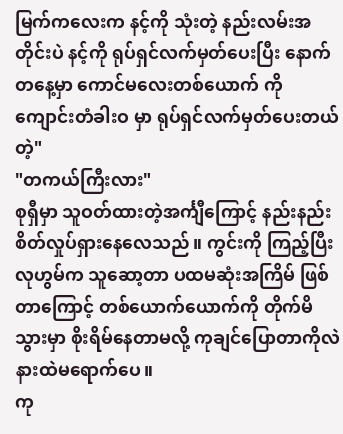မြက်ကလေးက နင့်ကို သုံးတဲ့ နည်းလမ်းအတိုင်းပဲ နင့်ကို ရုပ်ရှင်လက်မှတ်ပေးပြီး နောက်တနေ့မှာ ကောင်မလေးတစ်ယောက် ကို ကျောင်းတံခါးဝ မှာ ရုပ်ရှင်လက်မှတ်ပေးတယ်တဲ့"
"တကယ်ကြီးလား"
စုရှီမှာ သူဝတ်ထားတဲ့အင်္ကျီကြောင့် နည်းနည်းစိတ်လှုပ်ရှားနေလေသည်။ ကွင်းကို ကြည့်ပြီး လုဟွမ်က သူဆော့တာ ပထမဆုံးအကြိမ် ဖြစ်တာကြောင့် တစ်ယောက်ယောက်ကို တိုက်မိသွားမှာ စိုးရိမ်နေတာမလို့ ကုချင်ပြောတာကိုလဲ နားထဲမရောက်ပေ။
ကု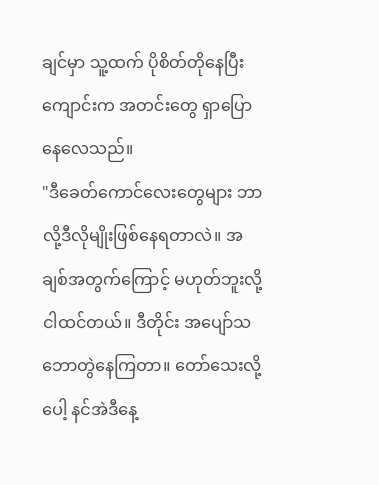ချင်မှာ သူ့ထက် ပိုစိတ်တိုနေပြီး ကျောင်းက အတင်းတွေ ရှာပြောနေလေသည်။
"ဒီခေတ်ကောင်လေးတွေများ ဘာလို့ဒီလိုမျိုးဖြစ်နေရတာလဲ။ အချစ်အတွက်ကြောင့် မဟုတ်ဘူးလို့ငါထင်တယ်။ ဒီတိုင်း အပျော်သဘောတွဲနေကြတာ။ တော်သေးလို့ပေါ့ နင်အဲဒီနေ့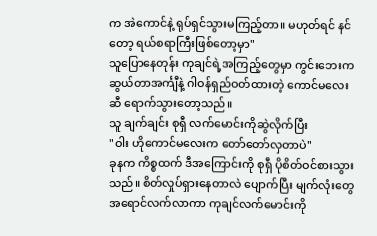က အဲကောင်နဲ့ ရုပ်ရှင်သွားမကြည့်တာ။ မဟုတ်ရင် နင်တော့ ရယ်စရာကြီးဖြစ်တော့မှာ"
သူပြောနေတုန်း ကုချင်ရဲ့အကြည့်တွေမှာ ကွင်းဘေးက ဆွယ်တာအင်္ကျီနဲ့ ဂါဝန်ရှည်ဝတ်ထားတဲ့ ကောင်မလေးဆီ ရောက်သွားတော့သည်။
သူ ချက်ချင်း စုရှီ လက်မောင်းကိုဆွဲလိုက်ပြီး
"ဝါး ဟိုကောင်မလေးက တော်တော်လှတာပဲ"
ခုနက ကိစ္စထက် ဒီအကြောင်းကို စုရှီ ပိုစိတ်ဝင်စားသွားသည်။ စိတ်လှုပ်ရှားနေတာလဲ ပျောက်ပြီး မျက်လုံးတွေအရောင်လက်လာကာ ကုချင်လက်မောင်းကို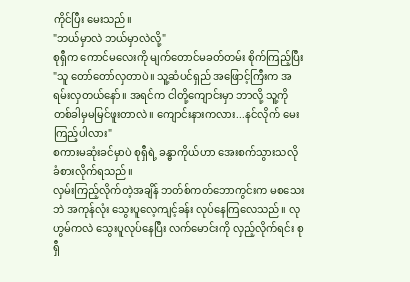ကိုင်ပြီး မေးသည်။
"ဘယ်မှာလဲ ဘယ်မှာလဲလို့"
စုရှီက ကောင်မလေးကို မျက်တောင်မခတ်တမ်း စိုက်ကြည့်ပြီး
"သူ တော်တော်လှတာပဲ။ သူ့ဆံပင်ရှည် အဖြောင့်ကြီးက အရမ်းလှတယ်နော်။ အရင်က ငါတို့ကျောင်းမှာ ဘာလို့ သူ့ကို တစ်ခါမှမမြင်ဖူးတာလဲ။ ကျောင်းနားကလား...နင်လိုက် မေးကြည့်ပါလား"
စကားမဆုံးခင်မှာပဲ စုရှီရဲ့ ခန္ဓာကိုယ်ဟာ အေးစက်သွားသလို ခံစားလိုက်ရသည်။
လှမ်းကြည့်လိုက်တဲ့အချိန် ဘတ်စ်ကတ်ဘောကွင်းက မစသေးဘဲ အကုန်လုံး သွေးပူလေ့ကျင့်ခန်း လုပ်နေကြလေသည်။ လုဟွမ်ကလဲ သွေးပူလုပ်နေပြီး လက်မောင်းကို လှည့်လိုက်ရင်း စုရှီ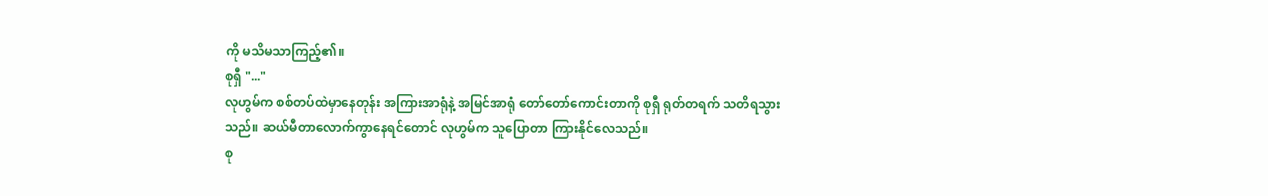ကို မသိမသာကြည့်၏။
စုရှီ "..."
လုဟွမ်က စစ်တပ်ထဲမှာနေတုန်း အကြားအာရုံနဲ့ အမြင်အာရုံ တော်တော်ကောင်းတာကို စုရှီ ရုတ်တရက် သတိရသွားသည်။ ဆယ်မီတာလောက်ကွာနေရင်တောင် လုဟွမ်က သူပြောတာ ကြားနိုင်လေသည်။
စု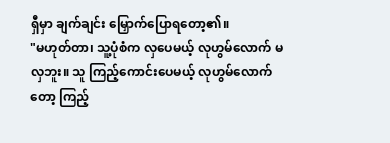ရှီမှာ ချက်ချင်း မြှောက်ပြောရတော့၏။
"မဟုတ်တာ၊ သူ့ပုံစံက လှပေမယ့် လုဟွမ်လောက် မလှဘူး။ သူ ကြည့်ကောင်းပေမယ့် လုဟွမ်လောက်တော့ ကြည့်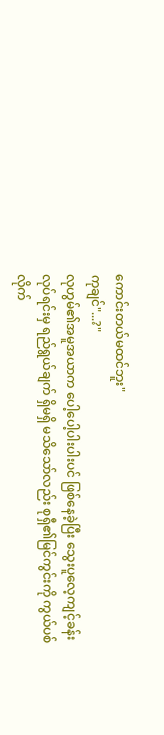ကောင်းတယ်မထင်ဘူး"
ကုချင်"...?"
လုဟွမ်၏အမူအယာက ပေါ့ပေါ့ပါးပါးပင် ဖြစ်နေခဲ့ပြီး သွေးပူလေ့ကျင့်ခန်းလုပ်ရင်းမှ ရည်ရွယ်ချက် ရှိမရှိ မသိသော်လည်း စုရှီ၏မြင်ကွင်းကို ကွယ်ပစ်လိုက်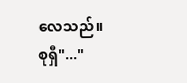လေသည်။
စုရှီ"..."